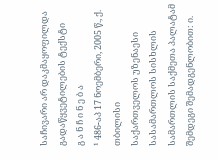საჩივარი არ დაკმაყოფილდა
გადაწყვეტილების ტექსტი
გ ა ნ ჩ ი ნ ე ბ ა
¹ 486-აპ 17 ნოემბერი, 2005 წ., ქ. თბილისი
საქართველოს უზენაესი სასამართლოს სისხლის სამართლის საქმეთა პალატამ შემდეგი შემადგენლობით: ი.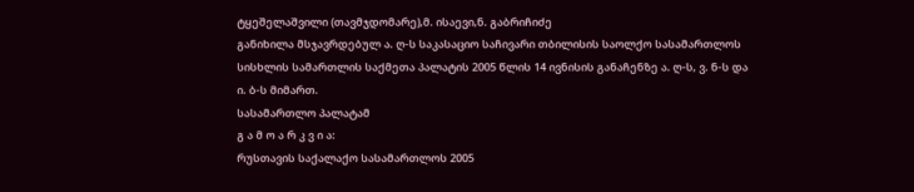ტყეშელაშვილი (თავმჯდომარე),მ. ისაევი,ნ. გაბრიჩიძე
განიხილა მსჯავრდებულ ა. ღ-ს საკასაციო საჩივარი თბილისის საოლქო სასამართლოს სისხლის სამართლის საქმეთა პალატის 2005 წლის 14 ივნისის განაჩენზე ა. ღ-ს, ვ. ნ-ს და ი. ბ-ს მიმართ.
სასამართლო პალატამ
გ ა მ ო ა რ კ ვ ი ა:
რუსთავის საქალაქო სასამართლოს 2005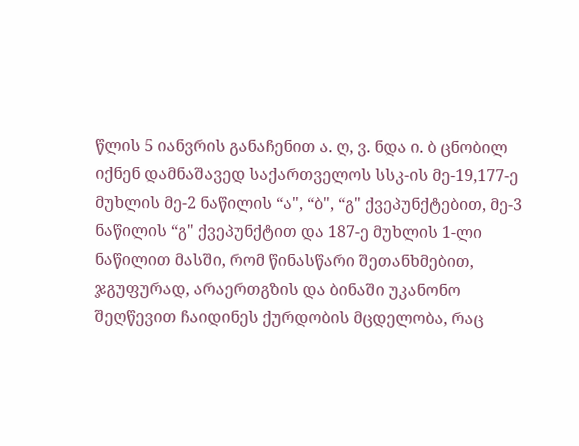წლის 5 იანვრის განაჩენით ა. ღ, ვ. ნდა ი. ბ ცნობილ იქნენ დამნაშავედ საქართველოს სსკ-ის მე-19,177-ე მუხლის მე-2 ნაწილის “ა", “ბ", “გ" ქვეპუნქტებით, მე-3 ნაწილის “გ" ქვეპუნქტით და 187-ე მუხლის 1-ლი ნაწილით მასში, რომ წინასწარი შეთანხმებით, ჯგუფურად, არაერთგზის და ბინაში უკანონო შეღწევით ჩაიდინეს ქურდობის მცდელობა, რაც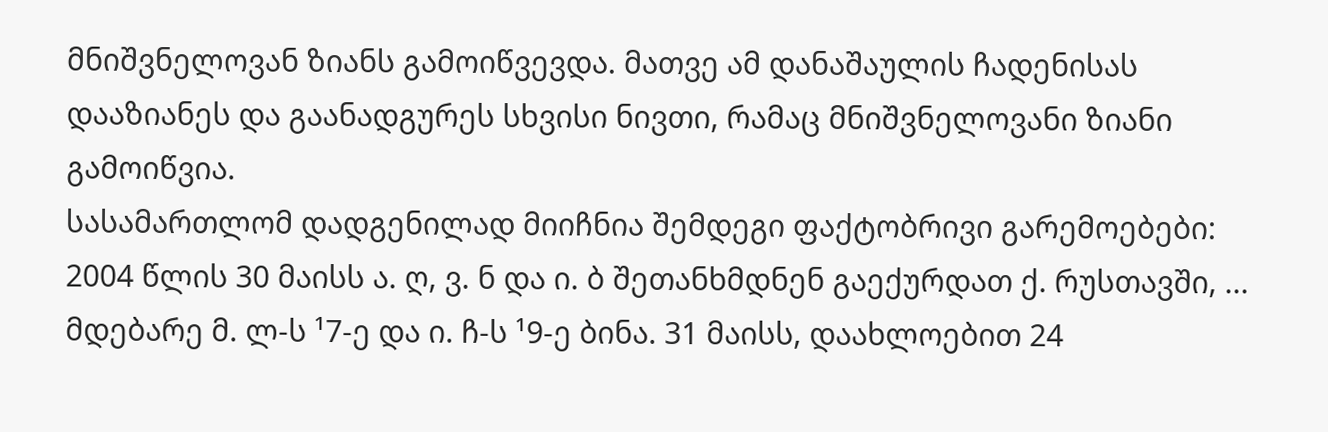მნიშვნელოვან ზიანს გამოიწვევდა. მათვე ამ დანაშაულის ჩადენისას დააზიანეს და გაანადგურეს სხვისი ნივთი, რამაც მნიშვნელოვანი ზიანი გამოიწვია.
სასამართლომ დადგენილად მიიჩნია შემდეგი ფაქტობრივი გარემოებები: 2004 წლის 30 მაისს ა. ღ, ვ. ნ და ი. ბ შეთანხმდნენ გაექურდათ ქ. რუსთავში, ... მდებარე მ. ლ-ს ¹7-ე და ი. ჩ-ს ¹9-ე ბინა. 31 მაისს, დაახლოებით 24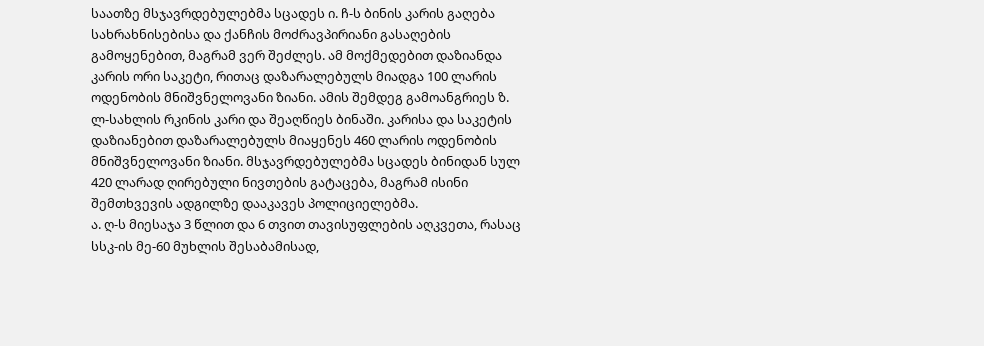საათზე მსჯავრდებულებმა სცადეს ი. ჩ-ს ბინის კარის გაღება სახრახნისებისა და ქანჩის მოძრავპირიანი გასაღების გამოყენებით, მაგრამ ვერ შეძლეს. ამ მოქმედებით დაზიანდა კარის ორი საკეტი, რითაც დაზარალებულს მიადგა 100 ლარის ოდენობის მნიშვნელოვანი ზიანი. ამის შემდეგ გამოანგრიეს ზ. ლ-სახლის რკინის კარი და შეაღწიეს ბინაში. კარისა და საკეტის დაზიანებით დაზარალებულს მიაყენეს 460 ლარის ოდენობის მნიშვნელოვანი ზიანი. მსჯავრდებულებმა სცადეს ბინიდან სულ 420 ლარად ღირებული ნივთების გატაცება, მაგრამ ისინი შემთხვევის ადგილზე დააკავეს პოლიციელებმა.
ა. ღ-ს მიესაჯა 3 წლით და 6 თვით თავისუფლების აღკვეთა, რასაც სსკ-ის მე-60 მუხლის შესაბამისად,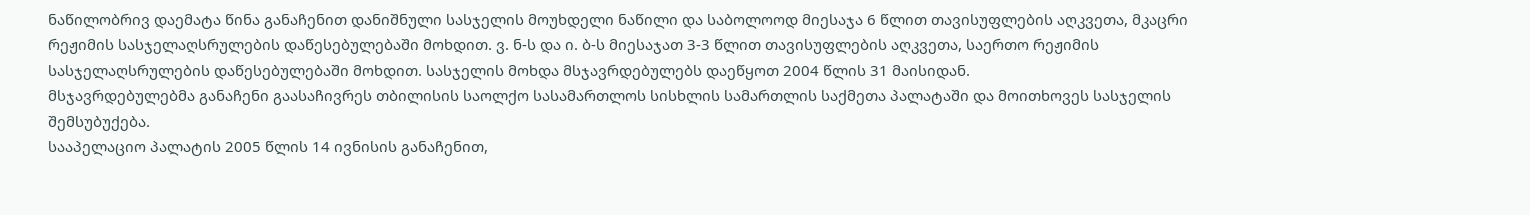ნაწილობრივ დაემატა წინა განაჩენით დანიშნული სასჯელის მოუხდელი ნაწილი და საბოლოოდ მიესაჯა 6 წლით თავისუფლების აღკვეთა, მკაცრი რეჟიმის სასჯელაღსრულების დაწესებულებაში მოხდით. ვ. ნ-ს და ი. ბ-ს მიესაჯათ 3-3 წლით თავისუფლების აღკვეთა, საერთო რეჟიმის სასჯელაღსრულების დაწესებულებაში მოხდით. სასჯელის მოხდა მსჯავრდებულებს დაეწყოთ 2004 წლის 31 მაისიდან.
მსჯავრდებულებმა განაჩენი გაასაჩივრეს თბილისის საოლქო სასამართლოს სისხლის სამართლის საქმეთა პალატაში და მოითხოვეს სასჯელის შემსუბუქება.
სააპელაციო პალატის 2005 წლის 14 ივნისის განაჩენით,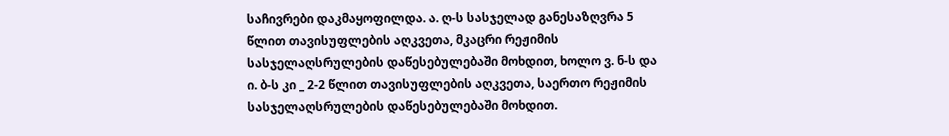საჩივრები დაკმაყოფილდა. ა. ღ-ს სასჯელად განესაზღვრა 5 წლით თავისუფლების აღკვეთა, მკაცრი რეჟიმის სასჯელაღსრულების დაწესებულებაში მოხდით, ხოლო ვ. ნ-ს და ი. ბ-ს კი _ 2-2 წლით თავისუფლების აღკვეთა, საერთო რეჟიმის სასჯელაღსრულების დაწესებულებაში მოხდით.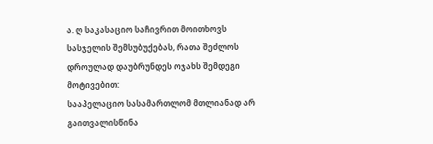ა. ღ საკასაციო საჩივრით მოითხოვს სასჯელის შემსუბუქებას, რათა შეძლოს დროულად დაუბრუნდეს ოჯახს შემდეგი მოტივებით:
სააპელაციო სასამართლომ მთლიანად არ გაითვალისწინა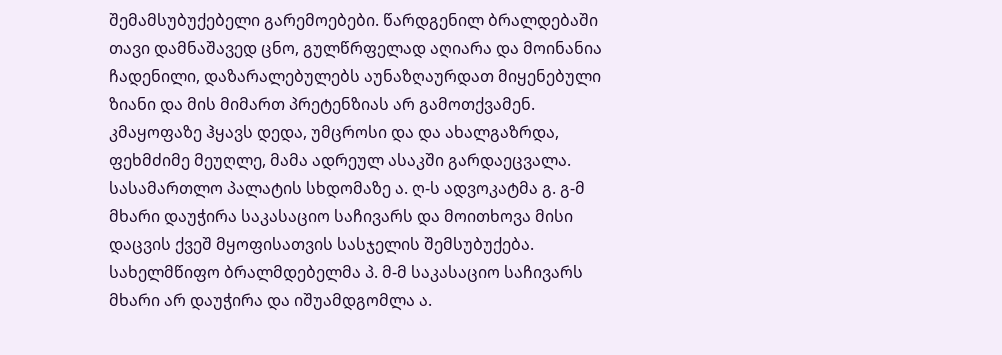შემამსუბუქებელი გარემოებები. წარდგენილ ბრალდებაში თავი დამნაშავედ ცნო, გულწრფელად აღიარა და მოინანია ჩადენილი, დაზარალებულებს აუნაზღაურდათ მიყენებული ზიანი და მის მიმართ პრეტენზიას არ გამოთქვამენ. კმაყოფაზე ჰყავს დედა, უმცროსი და და ახალგაზრდა, ფეხმძიმე მეუღლე, მამა ადრეულ ასაკში გარდაეცვალა.
სასამართლო პალატის სხდომაზე ა. ღ-ს ადვოკატმა გ. გ-მ მხარი დაუჭირა საკასაციო საჩივარს და მოითხოვა მისი დაცვის ქვეშ მყოფისათვის სასჯელის შემსუბუქება.
სახელმწიფო ბრალმდებელმა პ. მ-მ საკასაციო საჩივარს მხარი არ დაუჭირა და იშუამდგომლა ა.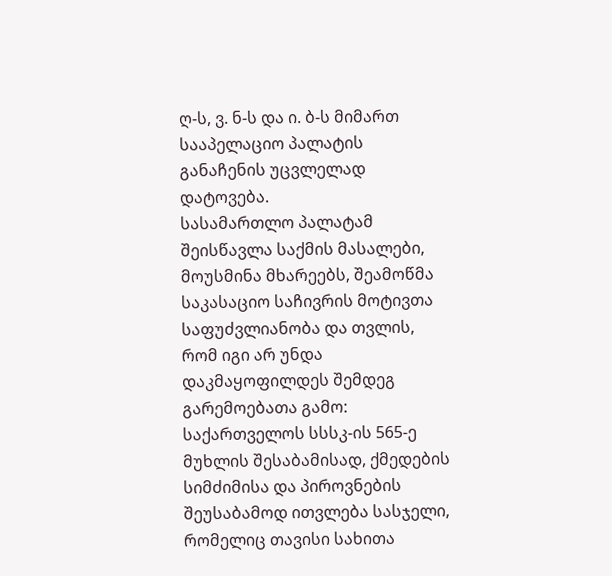ღ-ს, ვ. ნ-ს და ი. ბ-ს მიმართ სააპელაციო პალატის განაჩენის უცვლელად დატოვება.
სასამართლო პალატამ შეისწავლა საქმის მასალები, მოუსმინა მხარეებს, შეამოწმა საკასაციო საჩივრის მოტივთა საფუძვლიანობა და თვლის, რომ იგი არ უნდა დაკმაყოფილდეს შემდეგ გარემოებათა გამო:
საქართველოს სსსკ-ის 565-ე მუხლის შესაბამისად, ქმედების სიმძიმისა და პიროვნების შეუსაბამოდ ითვლება სასჯელი, რომელიც თავისი სახითა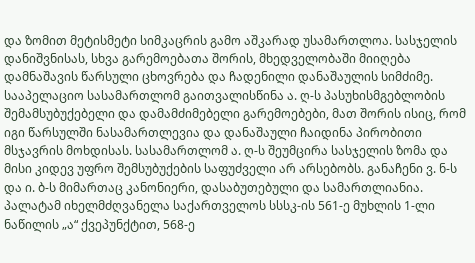და ზომით მეტისმეტი სიმკაცრის გამო აშკარად უსამართლოა. სასჯელის დანიშვნისას, სხვა გარემოებათა შორის, მხედველობაში მიიღება დამნაშავის წარსული ცხოვრება და ჩადენილი დანაშაულის სიმძიმე. სააპელაციო სასამართლომ გაითვალისწინა ა. ღ-ს პასუხისმგებლობის შემამსუბუქებელი და დამამძიმებელი გარემოებები, მათ შორის ისიც, რომ იგი წარსულში ნასამართლევია და დანაშაული ჩაიდინა პირობითი მსჯავრის მოხდისას. სასამართლომ ა. ღ-ს შეუმცირა სასჯელის ზომა და მისი კიდევ უფრო შემსუბუქების საფუძველი არ არსებობს. განაჩენი ვ. ნ-ს და ი. ბ-ს მიმართაც კანონიერი, დასაბუთებული და სამართლიანია.
პალატამ იხელმძღვანელა საქართველოს სსსკ-ის 561-ე მუხლის 1-ლი ნაწილის „ა“ ქვეპუნქტით, 568-ე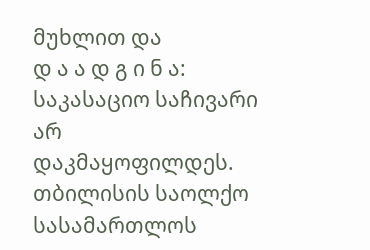მუხლით და
დ ა ა დ გ ი ნ ა:
საკასაციო საჩივარი არ დაკმაყოფილდეს.
თბილისის საოლქო სასამართლოს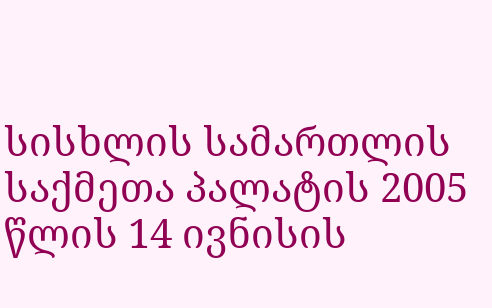სისხლის სამართლის საქმეთა პალატის 2005 წლის 14 ივნისის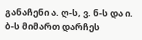განაჩენი ა. ღ-ს, ვ. ნ-ს და ი. ბ-ს მიმართ დარჩეს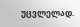უცვლელად.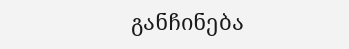განჩინება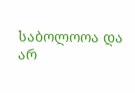საბოლოოა და არ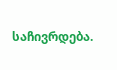საჩივრდება.